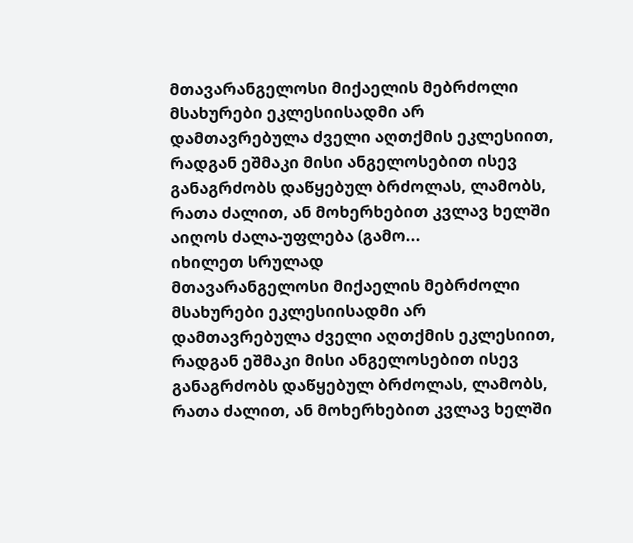მთავარანგელოსი მიქაელის მებრძოლი მსახურები ეკლესიისადმი არ დამთავრებულა ძველი აღთქმის ეკლესიით, რადგან ეშმაკი მისი ანგელოსებით ისევ განაგრძობს დაწყებულ ბრძოლას, ლამობს, რათა ძალით, ან მოხერხებით კვლავ ხელში აიღოს ძალა-უფლება (გამო...
იხილეთ სრულად
მთავარანგელოსი მიქაელის მებრძოლი მსახურები ეკლესიისადმი არ დამთავრებულა ძველი აღთქმის ეკლესიით, რადგან ეშმაკი მისი ანგელოსებით ისევ განაგრძობს დაწყებულ ბრძოლას, ლამობს, რათა ძალით, ან მოხერხებით კვლავ ხელში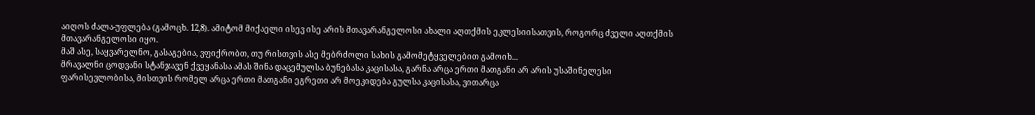აიღოს ძალა-უფლება (გამოცხ. 12,8). ამიტომ მიქაელი ისევ ისე არის მთავარანგელოსი ახალი აღთქმის ეკლესიისათვის, როგორც ძველი აღთქმის მთავარანგელოსი იყო.
მაშ ასე, საყვარელნო, გასაგებია, ვფიქრობთ, თუ რისთვის ასე მებრძოლი სახის გამომეტყველებით გამოიხ...
მრავალნი ცოდვანი სტანჯავენ ქვეყანასა ამას შინა დაცემულსა ბუნებასა კაცისასა, გარნა არცა ერთი მათგანი არ არის უსაშინელესი ფარისევლობისა, მისთვის რომელ არცა ერთი მათგანი ეგრეთი არ მოეკიდება გულსა კაცისასა, ვითარცა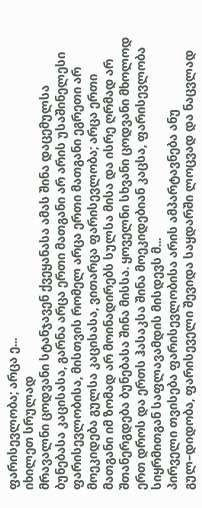ფარისევლობა; არცა ე...
იხილეთ სრულად
მრავალნი ცოდვანი სტანჯავენ ქვეყანასა ამას შინა დაცემულსა ბუნებასა კაცისასა, გარნა არცა ერთი მათგანი არ არის უსაშინელესი ფარისევლობისა, მისთვის რომელ არცა ერთი მათგანი ეგრეთი არ მოეკიდება გულსა კაცისასა, ვითარცა ფარისევლობა; არცა ერთი მათგანი იმ ზომად არ მოინადირებს სულსა მისა და ისრე ღრმად არ შთანერგდება ბუნებასა შინა მისსა. ყოველნი სხვანი ცოდვანი მხოლოდ ერთ დროს და ერთს ჰასაკსა შინა მოეკიდებიან კაცსა, ფარისევლობა სიყრმითგან საფლავამდის მისდევს მ...
პირველი თვისება ფარისევლობისა არის ამპარტავნება ანუ გულ–დიდობა, ფარისეველი შევიდა საყდარში ლოცვად და ნაცვლად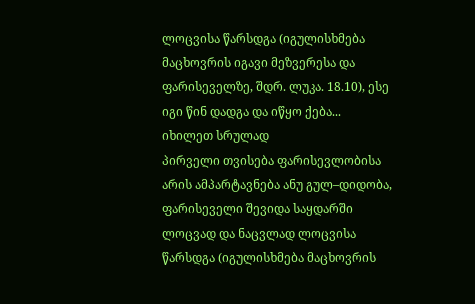ლოცვისა წარსდგა (იგულისხმება მაცხოვრის იგავი მეზვერესა და ფარისეველზე, შდრ. ლუკა. 18.10), ესე იგი წინ დადგა და იწყო ქება...
იხილეთ სრულად
პირველი თვისება ფარისევლობისა არის ამპარტავნება ანუ გულ–დიდობა, ფარისეველი შევიდა საყდარში ლოცვად და ნაცვლად ლოცვისა წარსდგა (იგულისხმება მაცხოვრის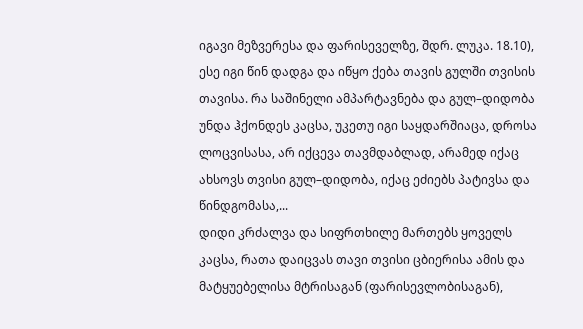იგავი მეზვერესა და ფარისეველზე, შდრ. ლუკა. 18.10), ესე იგი წინ დადგა და იწყო ქება თავის გულში თვისის თავისა. რა საშინელი ამპარტავნება და გულ–დიდობა უნდა ჰქონდეს კაცსა, უკეთუ იგი საყდარშიაცა, დროსა ლოცვისასა, არ იქცევა თავმდაბლად, არამედ იქაც ახსოვს თვისი გულ–დიდობა, იქაც ეძიებს პატივსა და წინდგომასა,...
დიდი კრძალვა და სიფრთხილე მართებს ყოველს კაცსა, რათა დაიცვას თავი თვისი ცბიერისა ამის და მატყუებელისა მტრისაგან (ფარისევლობისაგან),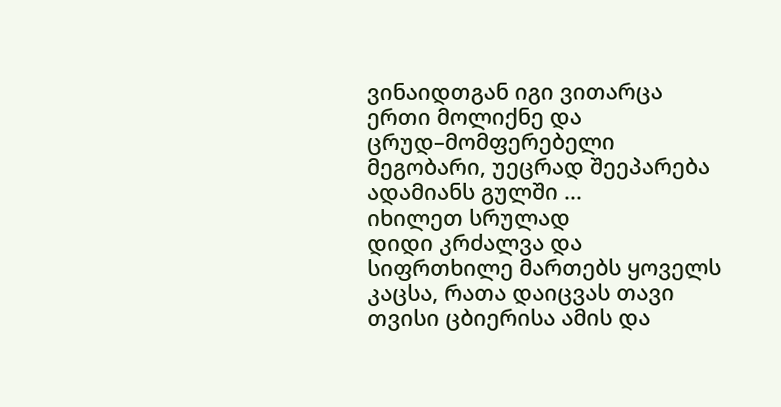ვინაიდთგან იგი ვითარცა ერთი მოლიქნე და ცრუდ–მომფერებელი მეგობარი, უეცრად შეეპარება ადამიანს გულში ...
იხილეთ სრულად
დიდი კრძალვა და სიფრთხილე მართებს ყოველს კაცსა, რათა დაიცვას თავი თვისი ცბიერისა ამის და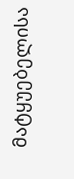მატყუებელისა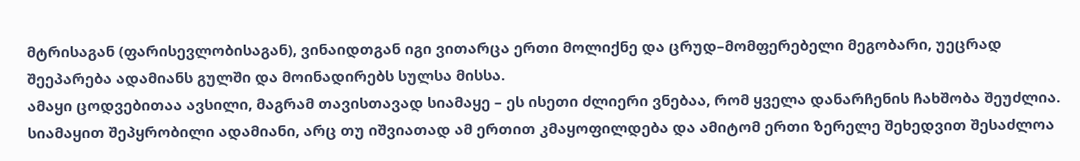მტრისაგან (ფარისევლობისაგან), ვინაიდთგან იგი ვითარცა ერთი მოლიქნე და ცრუდ–მომფერებელი მეგობარი, უეცრად შეეპარება ადამიანს გულში და მოინადირებს სულსა მისსა.
ამაყი ცოდვებითაა ავსილი, მაგრამ თავისთავად სიამაყე – ეს ისეთი ძლიერი ვნებაა, რომ ყველა დანარჩენის ჩახშობა შეუძლია. სიამაყით შეპყრობილი ადამიანი, არც თუ იშვიათად ამ ერთით კმაყოფილდება და ამიტომ ერთი ზერელე შეხედვით შესაძლოა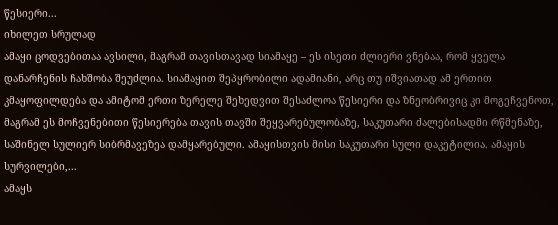წესიერი...
იხილეთ სრულად
ამაყი ცოდვებითაა ავსილი, მაგრამ თავისთავად სიამაყე – ეს ისეთი ძლიერი ვნებაა, რომ ყველა დანარჩენის ჩახშობა შეუძლია. სიამაყით შეპყრობილი ადამიანი, არც თუ იშვიათად ამ ერთით კმაყოფილდება და ამიტომ ერთი ზერელე შეხედვით შესაძლოა წესიერი და ზნეობრივიც კი მოგეჩვენოთ, მაგრამ ეს მოჩვენებითი წესიერება თავის თავში შეყვარებულობაზე, საკუთარი ძალებისადმი რწმენაზე, საშინელ სულიერ სიბრმავეზეა დამყარებული. ამაყისთვის მისი საკუთარი სული დაკეტილია. ამაყის სურვილები,...
ამაყს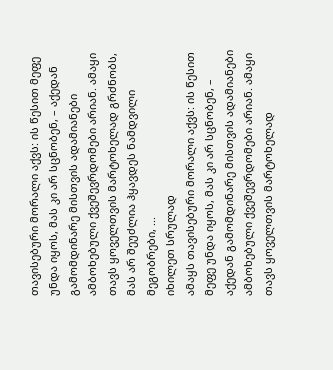თავისებური მორალი აქვს: ის წესით მეფე უნდა იყოს, მას კი არ სცნობენ, – აქედან გამომდინარე მისთვის ადამიანები ამბოხებული ქვეშევრდომები არიან. ამაყი თავს ყოველთვის მარტოხელად გრძნობს, მას არ შეუძლია ჰყავდეს ნამდვილი მეგობრები, ...
იხილეთ სრულად
ამაყს თავისებური მორალი აქვს: ის წესით მეფე უნდა იყოს, მას კი არ სცნობენ, – აქედან გამომდინარე მისთვის ადამიანები ამბოხებული ქვეშევრდომები არიან. ამაყი თავს ყოველთვის მარტოხელად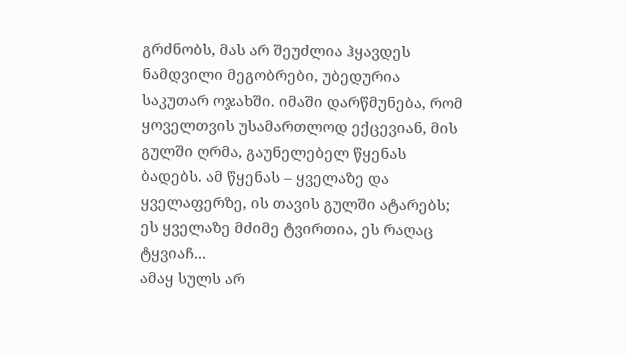გრძნობს, მას არ შეუძლია ჰყავდეს ნამდვილი მეგობრები, უბედურია საკუთარ ოჯახში. იმაში დარწმუნება, რომ ყოველთვის უსამართლოდ ექცევიან, მის გულში ღრმა, გაუნელებელ წყენას ბადებს. ამ წყენას – ყველაზე და ყველაფერზე, ის თავის გულში ატარებს; ეს ყველაზე მძიმე ტვირთია, ეს რაღაც ტყვიაჩ...
ამაყ სულს არ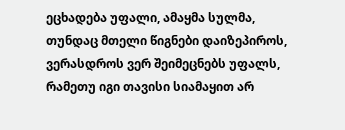ეცხადება უფალი, ამაყმა სულმა, თუნდაც მთელი წიგნები დაიზეპიროს, ვერასდროს ვერ შეიმეცნებს უფალს, რამეთუ იგი თავისი სიამაყით არ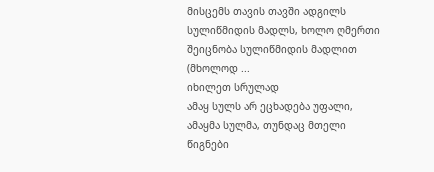მისცემს თავის თავში ადგილს სულიწმიდის მადლს, ხოლო ღმერთი შეიცნობა სულიწმიდის მადლით (მხოლოდ ...
იხილეთ სრულად
ამაყ სულს არ ეცხადება უფალი, ამაყმა სულმა, თუნდაც მთელი წიგნები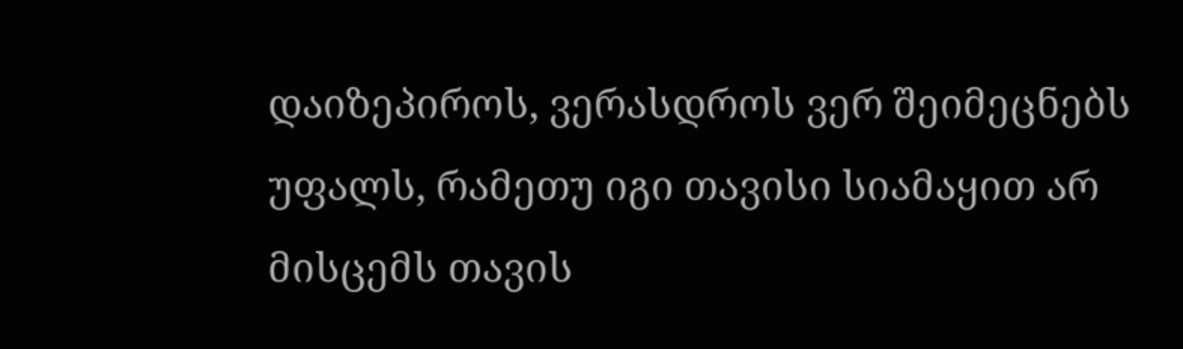დაიზეპიროს, ვერასდროს ვერ შეიმეცნებს უფალს, რამეთუ იგი თავისი სიამაყით არ მისცემს თავის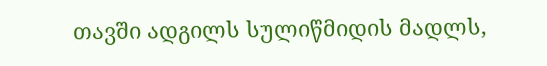თავში ადგილს სულიწმიდის მადლს,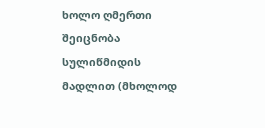ხოლო ღმერთი შეიცნობა სულიწმიდის მადლით (მხოლოდ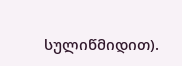სულიწმიდით).